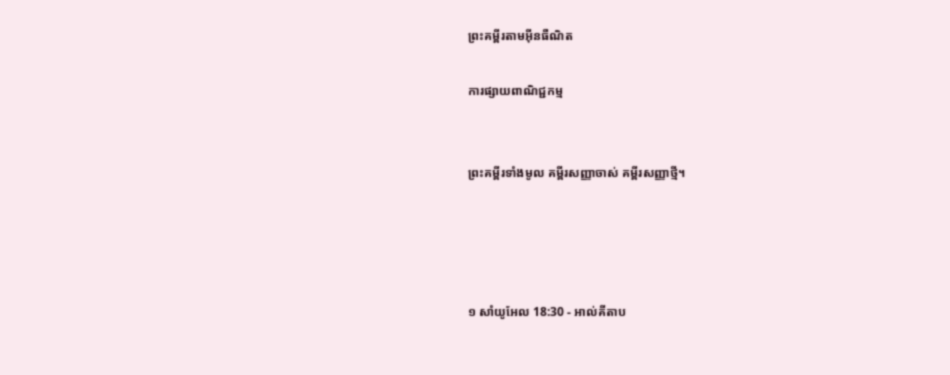ព្រះគម្ពីរតាមអ៊ីនធឺណិត

ការផ្សាយពាណិជ្ជកម្ម


ព្រះគម្ពីរទាំងមូល គម្ពីរសញ្ញាចាស់ គម្ពីរសញ្ញាថ្មី។




១ សាំ‌យូ‌អែល 18:30 - អាល់គីតាប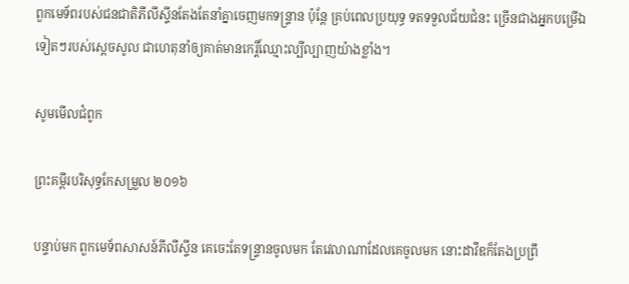ពួកមេ‌ទ័ពរបស់ជន‌ជាតិភីលី‌ស្ទីនតែងតែនាំគ្នាចេញមកទន្ទ្រាន ប៉ុន្តែ គ្រប់ពេលប្រយុទ្ធ ទតទទួលជ័យជំនះ ច្រើនជាងអ្នកបម្រើឯទៀតៗរបស់ស្តេចសូល ជាហេតុនាំឲ្យគាត់មានកេរ្តិ៍‌ឈ្មោះល្បីល្បាញយ៉ាងខ្លាំង។

សូមមើលជំពូក

ព្រះគម្ពីរបរិសុទ្ធកែសម្រួល ២០១៦

បន្ទាប់មក ពួកមេទ័ពសាសន៍ភីលី‌ស្ទីន គេចេះតែទន្ទ្រានចូលមក តែវេលាណាដែលគេចូលមក នោះដាវីឌក៏តែងប្រព្រឹ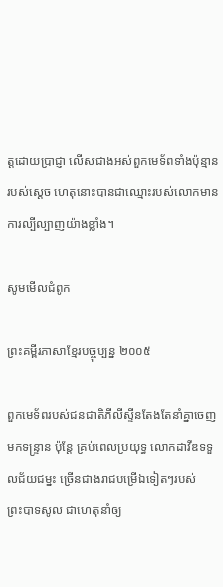ត្តដោយប្រាជ្ញា លើសជាងអស់ពួកមេ‌ទ័ពទាំងប៉ុន្មានរបស់ស្តេច ហេតុនោះបានជាឈ្មោះរបស់លោកមានការល្បីល្បាញយ៉ាងខ្លាំង។

សូមមើលជំពូក

ព្រះគម្ពីរភាសាខ្មែរបច្ចុប្បន្ន ២០០៥

ពួកមេ‌ទ័ពរបស់ជន‌ជាតិភីលីស្ទីនតែងតែនាំគ្នាចេញមកទន្ទ្រាន ប៉ុន្តែ គ្រប់ពេលប្រយុទ្ធ លោកដាវីឌទទួលជ័យ‌ជម្នះ ច្រើនជាងរាជបម្រើឯទៀតៗរបស់ព្រះ‌បាទសូល ជាហេតុនាំឲ្យ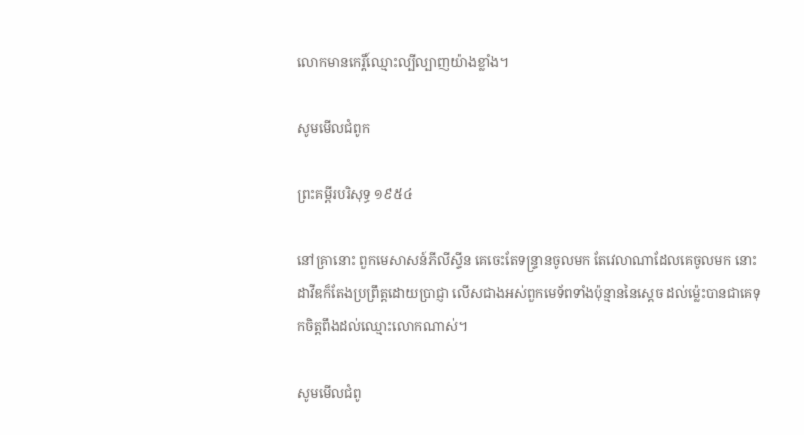លោកមានកេរ្តិ៍‌ឈ្មោះល្បី‌ល្បាញយ៉ាងខ្លាំង។

សូមមើលជំពូក

ព្រះគម្ពីរបរិសុទ្ធ ១៩៥៤

នៅគ្រានោះ ពួកមេសាសន៍ភីលីស្ទីន គេចេះតែទន្ទ្រានចូលមក តែវេលាណាដែលគេចូលមក នោះដាវីឌក៏តែងប្រព្រឹត្តដោយប្រាជ្ញា លើសជាងអស់ពួកមេ‌ទ័ពទាំងប៉ុន្មាននៃស្តេច ដល់ម៉្លេះបានជាគេទុកចិត្តពឹងដល់ឈ្មោះលោកណាស់។

សូមមើលជំពូ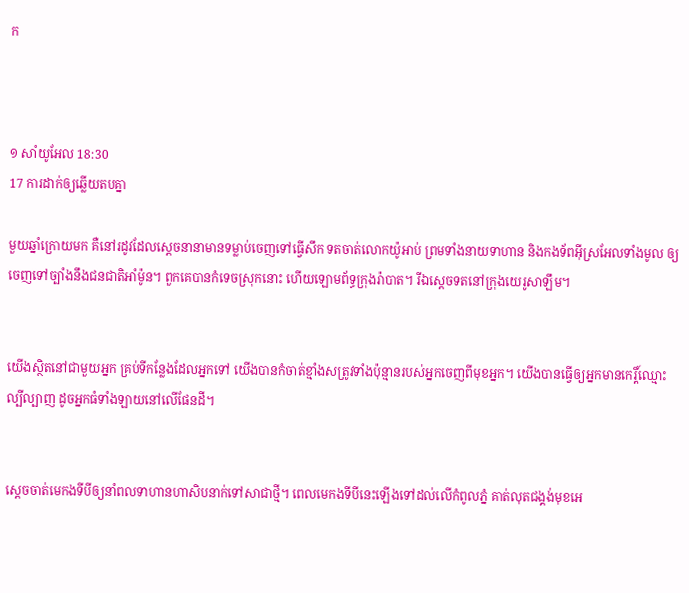ក



១ សាំ‌យូ‌អែល 18:30
17 ការដាក់ឲ្យឆ្លើយតបគ្នា

មួយឆ្នាំក្រោយមក គឺនៅរដូវដែលស្តេចនានាមានទម្លាប់ចេញទៅធ្វើសឹក ទតចាត់លោកយ៉ូអាប់ ព្រមទាំងនាយទាហាន និងកង‌ទ័ពអ៊ីស្រ‌អែលទាំងមូល ឲ្យចេញទៅច្បាំងនឹងជន‌ជាតិអាំម៉ូន។ ពួកគេបានកំទេចស្រុកនោះ ហើយឡោម‌ព័ទ្ធក្រុងរ៉ាបាត។ រីឯស្តេចទតនៅក្រុងយេរូ‌សាឡឹម។


យើងស្ថិតនៅជាមួយអ្នក គ្រប់ទីកន្លែងដែលអ្នកទៅ យើងបានកំចាត់ខ្មាំងសត្រូវទាំងប៉ុន្មានរបស់អ្នកចេញពីមុខអ្នក។ យើងបានធ្វើឲ្យអ្នកមានកេរ្តិ៍ឈ្មោះល្បី‌ល្បាញ ដូចអ្នកធំទាំង‌ឡាយនៅលើផែនដី។


ស្តេចចាត់មេកងទីបីឲ្យនាំពលទាហានហា‌សិបនាក់ទៅសាជាថ្មី។ ពេលមេកងទីបីនេះឡើងទៅដល់លើកំពូលភ្នំ គាត់លុតជង្គង់មុខអេ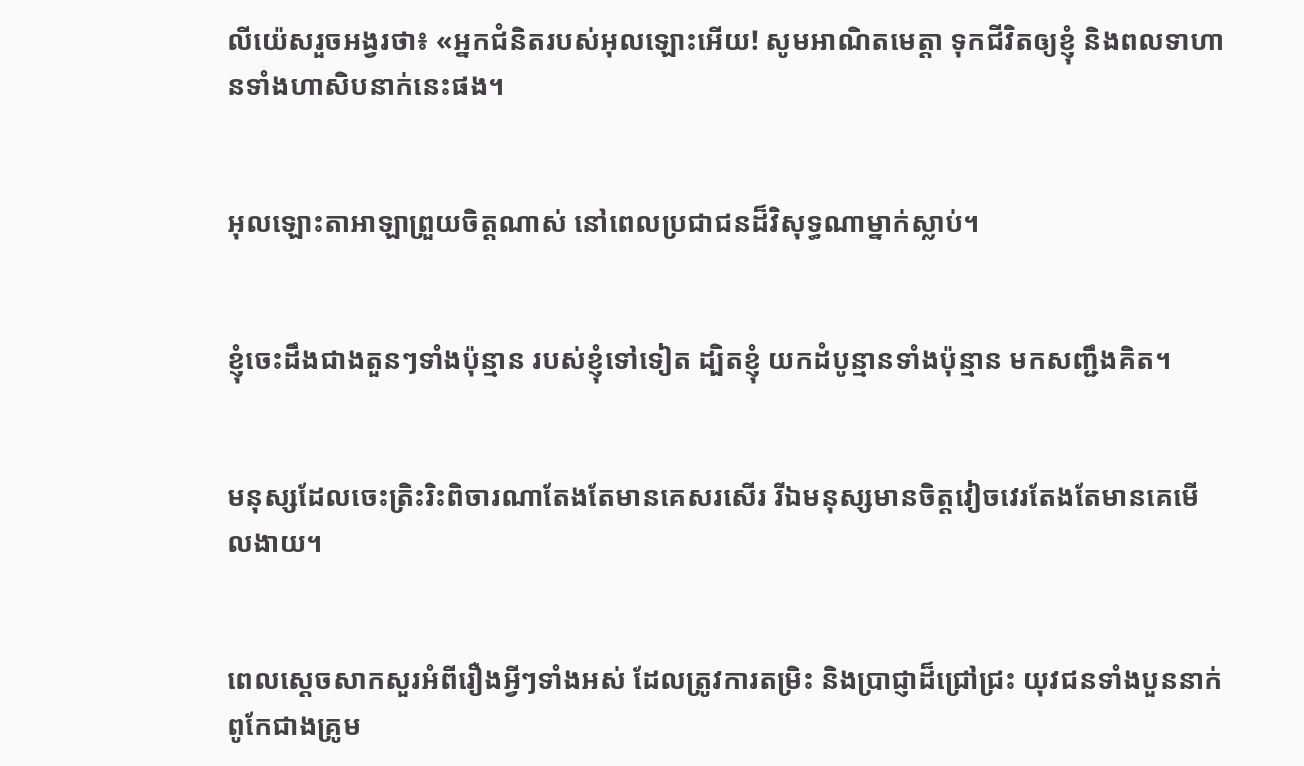លី‌យ៉េសរួចអង្វរថា៖ «អ្នកជំនិតរបស់អុលឡោះអើយ! សូមអាណិតមេត្តា ទុកជីវិតឲ្យខ្ញុំ និងពលទាហានទាំងហា‌សិបនាក់នេះផង។


អុលឡោះ‌តាអាឡាព្រួយចិត្តណាស់ នៅពេលប្រជា‌ជនដ៏‌វិសុទ្ធណាម្នាក់ស្លាប់។


ខ្ញុំចេះដឹងជាងតួនៗទាំងប៉ុន្មាន របស់ខ្ញុំទៅទៀត ដ្បិតខ្ញុំ យកដំបូន្មានទាំងប៉ុន្មាន មកសញ្ជឹងគិត។


មនុស្សដែលចេះត្រិះ‌រិះពិចារណាតែងតែមានគេសរសើរ រីឯមនុស្សមានចិត្តវៀច‌វេរតែងតែមានគេមើល‌ងាយ។


ពេលស្ដេចសាកសួរអំពីរឿងអ្វីៗទាំងអស់ ដែលត្រូវការតម្រិះ និងប្រាជ្ញាដ៏ជ្រៅជ្រះ យុវជនទាំងបួននាក់ពូកែជាងគ្រូម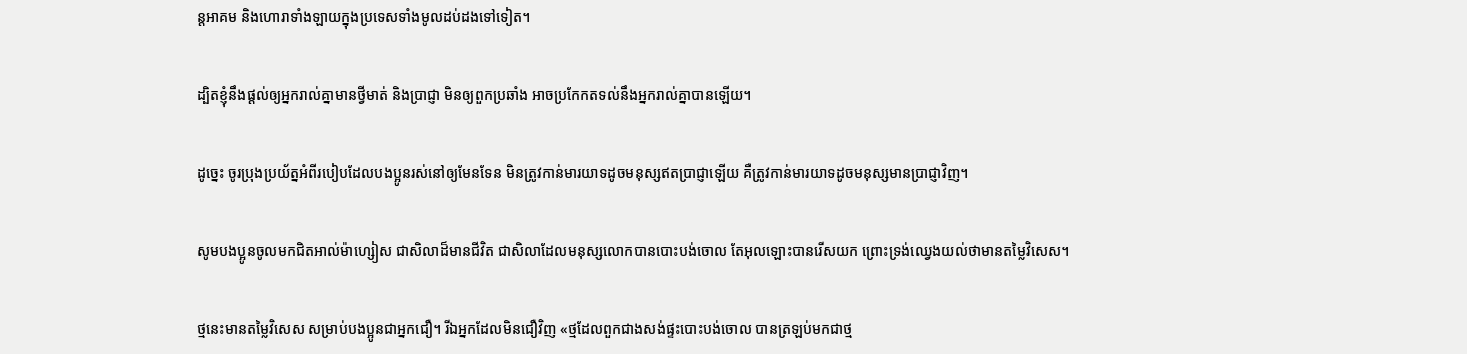ន្ត‌អាគម និងហោរាទាំង‌ឡាយក្នុងប្រទេសទាំងមូលដប់ដងទៅទៀត។


ដ្បិតខ្ញុំនឹងផ្ដល់ឲ្យអ្នករាល់គ្នាមានថ្វីមាត់ និងប្រាជ្ញា មិនឲ្យពួកប្រឆាំង អាចប្រកែកតទល់នឹងអ្នករាល់គ្នាបានឡើយ។


ដូច្នេះ ចូរប្រុងប្រយ័ត្នអំពីរបៀបដែលបងប្អូនរស់នៅឲ្យមែនទែន មិនត្រូវកាន់មារយាទដូចមនុស្សឥតប្រាជ្ញាឡើយ គឺត្រូវកាន់មារយាទដូចមនុស្សមានប្រាជ្ញាវិញ។


សូមបងប្អូនចូលមកជិតអាល់ម៉ា‌ហ្សៀស ជាសិលាដ៏មានជីវិត ជាសិលាដែលមនុស្សលោកបានបោះបង់ចោល តែអុលឡោះបានរើសយក ព្រោះទ្រង់ឈ្វេងយល់ថាមានតម្លៃវិសេស។


ថ្មនេះមានតម្លៃវិសេស សម្រាប់បងប្អូនជាអ្នកជឿ។ រីឯអ្នកដែលមិនជឿវិញ «ថ្មដែលពួកជាងសង់ផ្ទះបោះបង់ចោល បានត្រឡប់មកជាថ្ម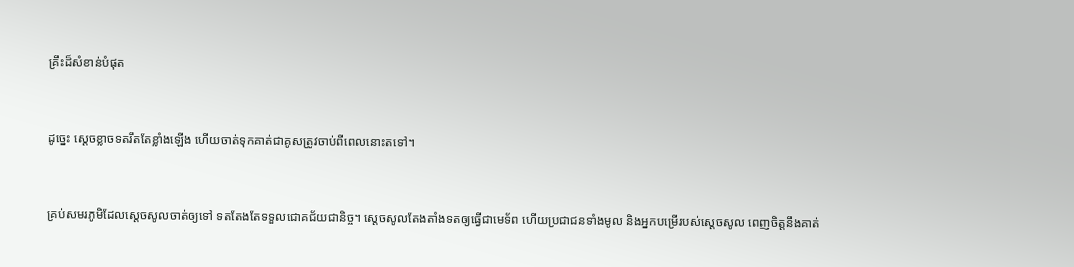គ្រឹះដ៏សំខាន់បំផុត


ដូច្នេះ ស្តេចខ្លាចទតរឹតតែខ្លាំងឡើង ហើយចាត់ទុកគាត់ជាគូសត្រូវចាប់ពីពេលនោះតទៅ។


គ្រប់សមរ‌ភូមិដែលស្តេចសូលចាត់ឲ្យទៅ ទតតែងតែទទួលជោគជ័យជា‌និច្ច។ ស្តេចសូលតែង‌តាំងទតឲ្យធ្វើជាមេ‌ទ័ព ហើយប្រជា‌ជនទាំងមូល និងអ្នកបម្រើរបស់ស្តេចសូល ពេញចិត្តនឹងគាត់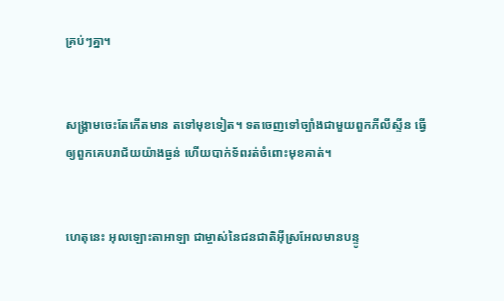គ្រប់ៗគ្នា។


សង្គ្រាមចេះតែកើតមាន តទៅមុខទៀត។ ទតចេញទៅច្បាំងជាមួយពួកភីលី‌ស្ទីន ធ្វើឲ្យពួកគេបរាជ័យយ៉ាងធ្ងន់ ហើយបាក់ទ័ពរត់ចំពោះមុខគាត់។


ហេតុនេះ អុលឡោះ‌តាអាឡា ជាម្ចាស់នៃជន‌ជាតិអ៊ីស្រ‌អែលមានបន្ទូ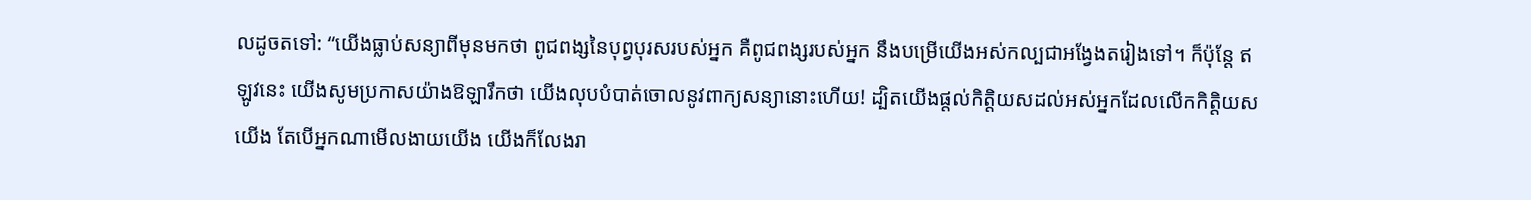លដូចតទៅ: “យើងធ្លាប់សន្យាពីមុនមកថា ពូជ‌ពង្សនៃបុព្វ‌បុរសរបស់អ្នក គឺពូជ‌ពង្សរបស់អ្នក នឹងបម្រើយើងអស់‌កល្បជាអង្វែងតរៀងទៅ។ ក៏ប៉ុន្តែ ឥឡូវនេះ យើងសូមប្រកាសយ៉ាងឱឡា‌រឹកថា យើងលុបបំបាត់ចោលនូវពាក្យសន្យានោះហើយ! ដ្បិតយើងផ្តល់កិត្តិយសដល់អស់អ្នកដែលលើកកិត្តិយសយើង តែបើអ្នកណាមើលងាយយើង យើងក៏លែងរា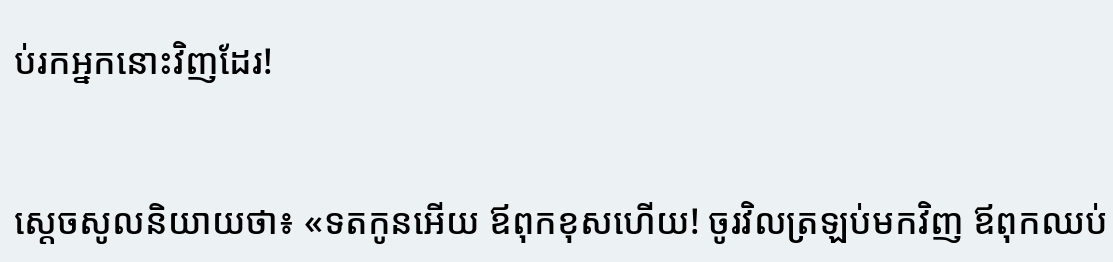ប់រកអ្នកនោះវិញដែរ!


ស្តេចសូលនិយាយថា៖ «ទតកូនអើយ ឪពុកខុសហើយ! ចូរវិលត្រឡប់មកវិញ ឪពុកឈប់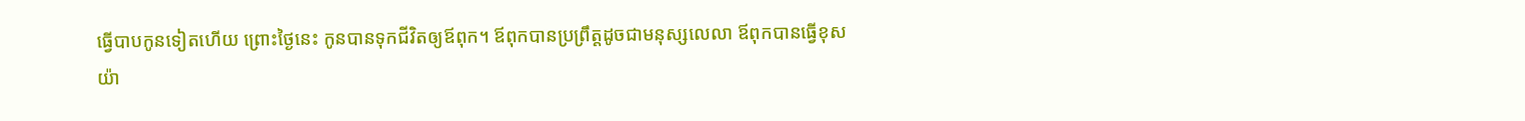ធ្វើបាបកូនទៀតហើយ ព្រោះថ្ងៃនេះ កូនបានទុកជីវិតឲ្យឪពុក។ ឪពុកបានប្រព្រឹត្តដូចជាមនុស្សលេ‌លា ឪពុកបានធ្វើខុសយ៉ា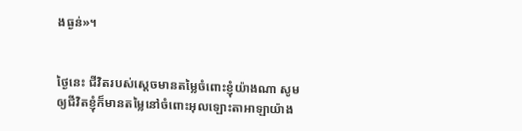ងធ្ងន់»។


ថ្ងៃនេះ ជីវិតរបស់ស្តេចមានតម្លៃចំពោះខ្ញុំយ៉ាងណា សូមឲ្យជីវិតខ្ញុំក៏មានតម្លៃនៅចំពោះអុលឡោះ‌តាអាឡាយ៉ាង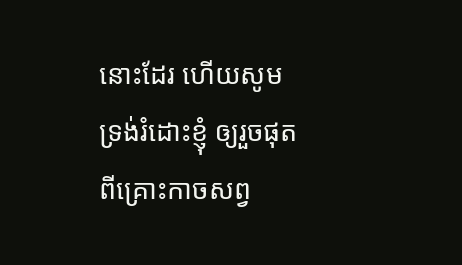នោះដែរ ហើយសូមទ្រង់រំដោះខ្ញុំ ឲ្យរួចផុតពីគ្រោះកាចសព្វ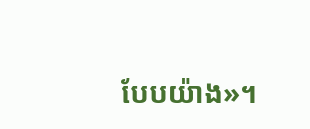បែបយ៉ាង»។